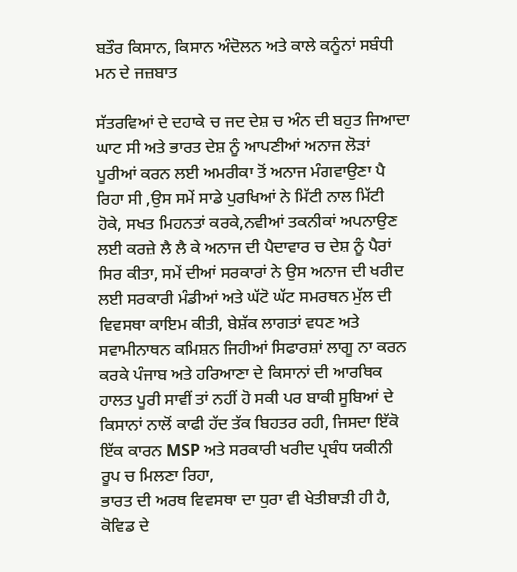ਬਤੌਰ ਕਿਸਾਨ, ਕਿਸਾਨ ਅੰਦੋਲਨ ਅਤੇ ਕਾਲੇ ਕਨੂੰਨਾਂ ਸਬੰਧੀ ਮਨ ਦੇ ਜਜ਼ਬਾਤ

ਸੱਤਰਵਿਆਂ ਦੇ ਦਹਾਕੇ ਚ ਜਦ ਦੇਸ਼ ਚ ਅੰਨ ਦੀ ਬਹੁਤ ਜਿਆਦਾ ਘਾਟ ਸੀ ਅਤੇ ਭਾਰਤ ਦੇਸ਼ ਨੂੰ ਆਪਣੀਆਂ ਅਨਾਜ ਲੋੜਾਂ ਪੂਰੀਆਂ ਕਰਨ ਲਈ ਅਮਰੀਕਾ ਤੋਂ ਅਨਾਜ ਮੰਗਵਾਉਣਾ ਪੈ ਰਿਹਾ ਸੀ ,ਉਸ ਸਮੇਂ ਸਾਡੇ ਪੁਰਖਿਆਂ ਨੇ ਮਿੱਟੀ ਨਾਲ ਮਿੱਟੀ ਹੋਕੇ, ਸਖਤ ਮਿਹਨਤਾਂ ਕਰਕੇ,ਨਵੀਆਂ ਤਕਨੀਕਾਂ ਅਪਨਾਉਣ ਲਈ ਕਰਜ਼ੇ ਲੈ ਲੈ ਕੇ ਅਨਾਜ ਦੀ ਪੈਦਾਵਾਰ ਚ ਦੇਸ਼ ਨੂੰ ਪੈਰਾਂ ਸਿਰ ਕੀਤਾ, ਸਮੇਂ ਦੀਆਂ ਸਰਕਾਰਾਂ ਨੇ ਉਸ ਅਨਾਜ ਦੀ ਖਰੀਦ ਲਈ ਸਰਕਾਰੀ ਮੰਡੀਆਂ ਅਤੇ ਘੱਟੋ ਘੱਟ ਸਮਰਥਨ ਮੁੱਲ ਦੀ ਵਿਵਸਥਾ ਕਾਇਮ ਕੀਤੀ, ਬੇਸ਼ੱਕ ਲਾਗਤਾਂ ਵਧਣ ਅਤੇ ਸਵਾਮੀਨਾਥਨ ਕਮਿਸ਼ਨ ਜਿਹੀਆਂ ਸਿਫਾਰਸ਼ਾਂ ਲਾਗੂ ਨਾ ਕਰਨ ਕਰਕੇ ਪੰਜਾਬ ਅਤੇ ਹਰਿਆਣਾ ਦੇ ਕਿਸਾਨਾਂ ਦੀ ਆਰਥਿਕ ਹਾਲਤ ਪੂਰੀ ਸਾਵੀਂ ਤਾਂ ਨਹੀਂ ਹੋ ਸਕੀ ਪਰ ਬਾਕੀ ਸੂਬਿਆਂ ਦੇ ਕਿਸਾਨਾਂ ਨਾਲੋਂ ਕਾਫੀ ਹੱਦ ਤੱਕ ਬਿਹਤਰ ਰਹੀ, ਜਿਸਦਾ ਇੱਕੋ ਇੱਕ ਕਾਰਨ MSP ਅਤੇ ਸਰਕਾਰੀ ਖਰੀਦ ਪ੍ਰਬੰਧ ਯਕੀਨੀ ਰੂਪ ਚ ਮਿਲਣਾ ਰਿਹਾ,
ਭਾਰਤ ਦੀ ਅਰਥ ਵਿਵਸਥਾ ਦਾ ਧੁਰਾ ਵੀ ਖੇਤੀਬਾੜੀ ਹੀ ਹੈ, ਕੋਵਿਡ ਦੇ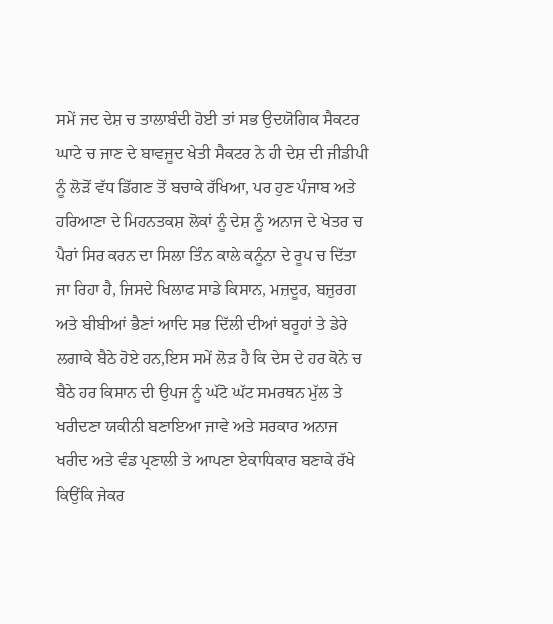ਸਮੇਂ ਜਦ ਦੇਸ਼ ਚ ਤਾਲਾਬੰਦੀ ਹੋਈ ਤਾਂ ਸਭ ਉਦਯੋਗਿਕ ਸੈਕਟਰ ਘਾਟੇ ਚ ਜਾਣ ਦੇ ਬਾਵਜੂਦ ਖੇਤੀ ਸੈਕਟਰ ਨੇ ਹੀ ਦੇਸ਼ ਦੀ ਜੀਡੀਪੀ ਨੂੰ ਲੋੜੋਂ ਵੱਧ ਡਿੱਗਣ ਤੋਂ ਬਚਾਕੇ ਰੱਖਿਆ, ਪਰ ਹੁਣ ਪੰਜਾਬ ਅਤੇ ਹਰਿਆਣਾ ਦੇ ਮਿਹਨਤਕਸ਼ ਲੋਕਾਂ ਨੂੰ ਦੇਸ਼ ਨੂੰ ਅਨਾਜ ਦੇ ਖੇਤਰ ਚ ਪੈਰਾਂ ਸਿਰ ਕਰਨ ਦਾ ਸਿਲਾ ਤਿੰਨ ਕਾਲੇ ਕਨੂੰਨਾ ਦੇ ਰੂਪ ਚ ਦਿੱਤਾ ਜਾ ਰਿਹਾ ਹੈ, ਜਿਸਦੇ ਖਿਲਾਫ ਸਾਡੇ ਕਿਸਾਨ, ਮਜ਼ਦੂਰ, ਬਜ਼ੁਰਗ ਅਤੇ ਬੀਬੀਆਂ ਭੈਣਾਂ ਆਦਿ ਸਭ ਦਿੱਲੀ ਦੀਆਂ ਬਰੂਹਾਂ ਤੇ ਡੇਰੇ ਲਗਾਕੇ ਬੈਠੇ ਹੋਏ ਹਨ,ਇਸ ਸਮੇਂ ਲੋੜ ਹੈ ਕਿ ਦੇਸ ਦੇ ਹਰ ਕੋਨੇ ਚ ਬੈਠੇ ਹਰ ਕਿਸਾਨ ਦੀ ਉਪਜ ਨੂੰ ਘੱਟੋ ਘੱਟ ਸਮਰਥਨ ਮੁੱਲ ਤੇ ਖਰੀਦਣਾ ਯਕੀਨੀ ਬਣਾਇਆ ਜਾਵੇ ਅਤੇ ਸਰਕਾਰ ਅਨਾਜ ਖਰੀਦ ਅਤੇ ਵੰਡ ਪ੍ਰਣਾਲੀ ਤੇ ਆਪਣਾ ਏਕਾਧਿਕਾਰ ਬਣਾਕੇ ਰੱਖੇ ਕਿਉਂਕਿ ਜੇਕਰ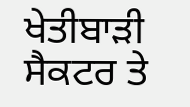ਖੇਤੀਬਾੜੀ ਸੈਕਟਰ ਤੇ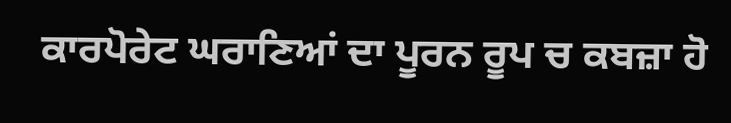ਕਾਰਪੋਰੇਟ ਘਰਾਣਿਆਂ ਦਾ ਪੂਰਨ ਰੂਪ ਚ ਕਬਜ਼ਾ ਹੋ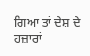ਗਿਆ ਤਾਂ ਦੇਸ਼ ਦੇ ਹਜ਼ਾਰਾਂ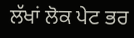ਲੱਖਾਂ ਲੋਕ ਪੇਟ ਭਰ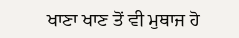ਖਾਣਾ ਖਾਣ ਤੋਂ ਵੀ ਮੁਥਾਜ ਹੋ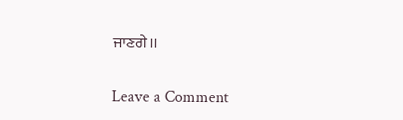ਜਾਣਗੇ।।

Leave a Comment